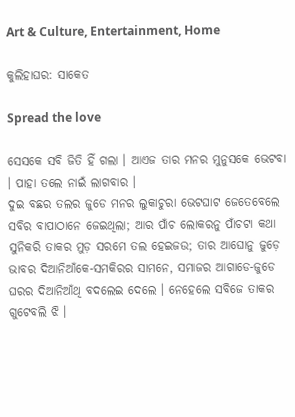Art & Culture, Entertainment, Home

କୁଲିହାଘର: ସାକେତ

Spread the love

ସେସକେ ସବି ଜିତି ହିଁ ଗଲା । ଆଏଜ ତାର ମନର ମୁନୁସକେ ଭେଟବା । ପାହା ତଲେ ନାଇଁ ଲାଗବାର ।
ଦୁଇ ବଛର ତଲର ଜୁଡେ ମନର ଲୁକାଚୁରା ଭେଟଘାଟ ଜେତେବେଲେ ସବିର ବାପାଠାନେ ଜେଇଥିଲା; ଆର ପାଁଚ ଲୋକରନୁ ପାଁଚଟା କଥା ସୁନିକରି ତାକର ମୁଡ଼ ସରମେ ତଲ ହେଇଜଉ; ତାର ଆଘୋନୁ ଜୁଡ଼େ ଭାବର ଦିଆନିଆଁକେ-ସମକିରର ସାମନେ, ସମାଜର ଆଗାଡେ-ଜୁଡେ ଘରର ଦିଆନିଆଁଥି ବଦଲେଇ ଦେଲେ । ନେହେଲେ ସବିଜେ ତାକର ଗୁଟେବଲି ଝି ।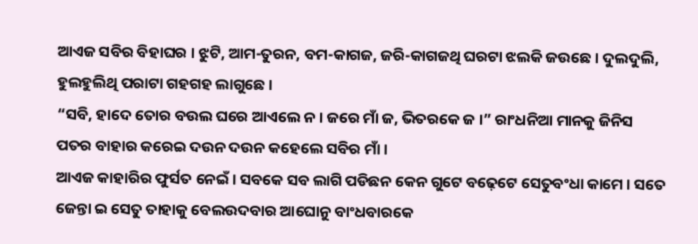ଆଏଜ ସବିର ବିହାଘର । ଝୁଟି, ଆମ-ତୁରନ, ବମ-କାଗଜ, ଜରି-କାଗଜଥି ଘରଟା ଝଲକି ଜଉଛେ । ଦୁଲଦୁଲି, ହୁଲହୁଲିଥି ପରାଟା ଗହଗହ ଲାଗୁଛେ ।
“ସବି, ହାଦେ ତୋର ବଉଲ ଘରେ ଆଏଲେ ନ । ଜରେ ମାଁ ଜ, ଭିତରକେ ଜ ।” ରାଂଧନିଆ ମାନକୁ ଜିନିସ ପତର ବାହାର କରେଇ ଦଉନ ଦଉନ କହେଲେ ସବିର ମାଁ ।
ଆଏଜ କାହାରିର ଫୁର୍ସତ ନେଇଁ । ସବକେ ସବ ଲାଗି ପଡିଛନ କେନ ଗୁଟେ ବଢ଼େଟେ ସେତୁବଂଧା କାମେ । ସତେ ଜେନ୍ତା ଇ ସେତୁ ତାହାକୁ ବେଲଉଦବାର ଆଘୋନୁ ବାଂଧବାରକେ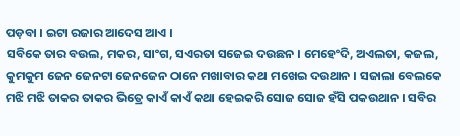ପଡ଼ବା । ଇଟା ରଜାର ଆଦେସ ଆଏ ।
ସବିକେ ତାର ବଉଲ, ମକର, ସାଂଗ, ସଏରତା ସଜେଇ ଦଉଛନ । ମେହେଂଦି, ଅଏଲତା, କଜଲ, କୁମକୁମ ଜେନ ଜେନଟା ଜେନଜେନ ଠାନେ ମଖାବାର କଥା ମଖେଇ ଦଉଥାନ । ସଜାଲା ବେଲକେ ମଝି ମଝି ତାକର ତାକର ଭିତ୍ରେ କାଏଁ କାଏଁ କଥା ହେଇକରି ସୋଜ ସୋଜ ହଁସି ପକଉଥାନ । ସବିର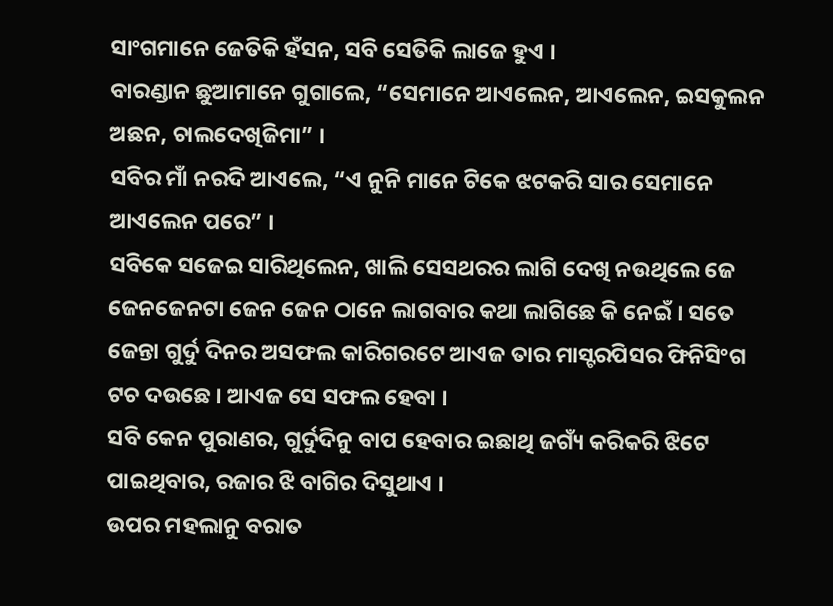ସାଂଗମାନେ ଜେତିକି ହଁସନ, ସବି ସେତିକି ଲାଜେ ହୁଏ ।
ବାରଣ୍ଡାନ ଛୁଆମାନେ ଗୁଗାଲେ, “ସେମାନେ ଆଏଲେନ, ଆଏଲେନ, ଇସକୁଲନ ଅଛନ, ଚାଲଦେଖିଜିମା” ।
ସବିର ମାଁ ନରଦି ଆଏଲେ, “ଏ ନୁନି ମାନେ ଟିକେ ଝଟକରି ସାର ସେମାନେ ଆଏଲେନ ପରେ” ।
ସବିକେ ସଜେଇ ସାରିଥିଲେନ, ଖାଲି ସେସଥରର ଲାଗି ଦେଖି ନଉଥିଲେ ଜେ ଜେନଜେନଟା ଜେନ ଜେନ ଠାନେ ଲାଗବାର କଥା ଲାଗିଛେ କି ନେଇଁ । ସତେ ଜେନ୍ତା ଗୁର୍ଦୁ ଦିନର ଅସଫଲ କାରିଗରଟେ ଆଏଜ ତାର ମାସ୍ଟରପିସର ଫିନିସିଂଗ ଟଚ ଦଉଛେ । ଆଏଜ ସେ ସଫଲ ହେବା ।
ସବି କେନ ପୁରାଣର, ଗୁର୍ଦୁଦିନୁ ବାପ ହେବାର ଇଛାଥି ଜଗ୍ୟଁ କରିକରି ଝିଟେ ପାଇଥିବାର, ରଜାର ଝି ବାଗିର ଦିସୁଥାଏ ।
ଉପର ମହଲାନୁ ବରାତ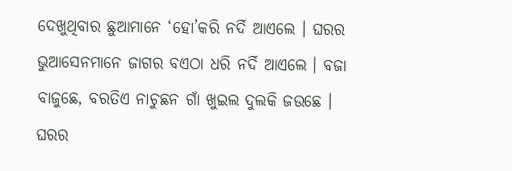ଦେଖୁଥିବାର ଛୁଆମାନେ ‘ହୋ’କରି ନର୍ଦି ଆଏଲେ । ଘରର ଭୁଆସେନମାନେ ଜାଗର ବଏଠା ଧରି ନର୍ଦି ଆଏଲେ । ବଜା ବାଜୁଛେ, ବରତିଏ ନାଚୁଛନ ଗାଁ ଖୁଇଲ ଦୁଲକି ଜଉଛେ । ଘରର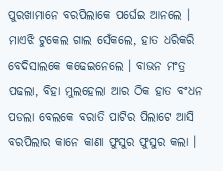ପୁରଖାମାନେ ବରପିଲାକେ ପର୍ଘେଇ ଆନଲେ । ମାଏଝି ଟୁକେଲ ଗାଲ ସେଁକଲେ, ହାତ ଧରିକରି ବେଦିସାଲକେ କଢେଇନେଲେ । ବାଭନ ମଂତ୍ର ପଢଲା, ବିହା ମୁଲହେଲା ଆର ଠିକ ହାତ ବଂଧନ ପଡଲା ବେଲକେ ବରାତି ପାଟିର ପିଲାଟେ ଆସି ବରପିଲାର କାନେ କାଣା ଫୁସୁର ଫୁସୁର କଲା ।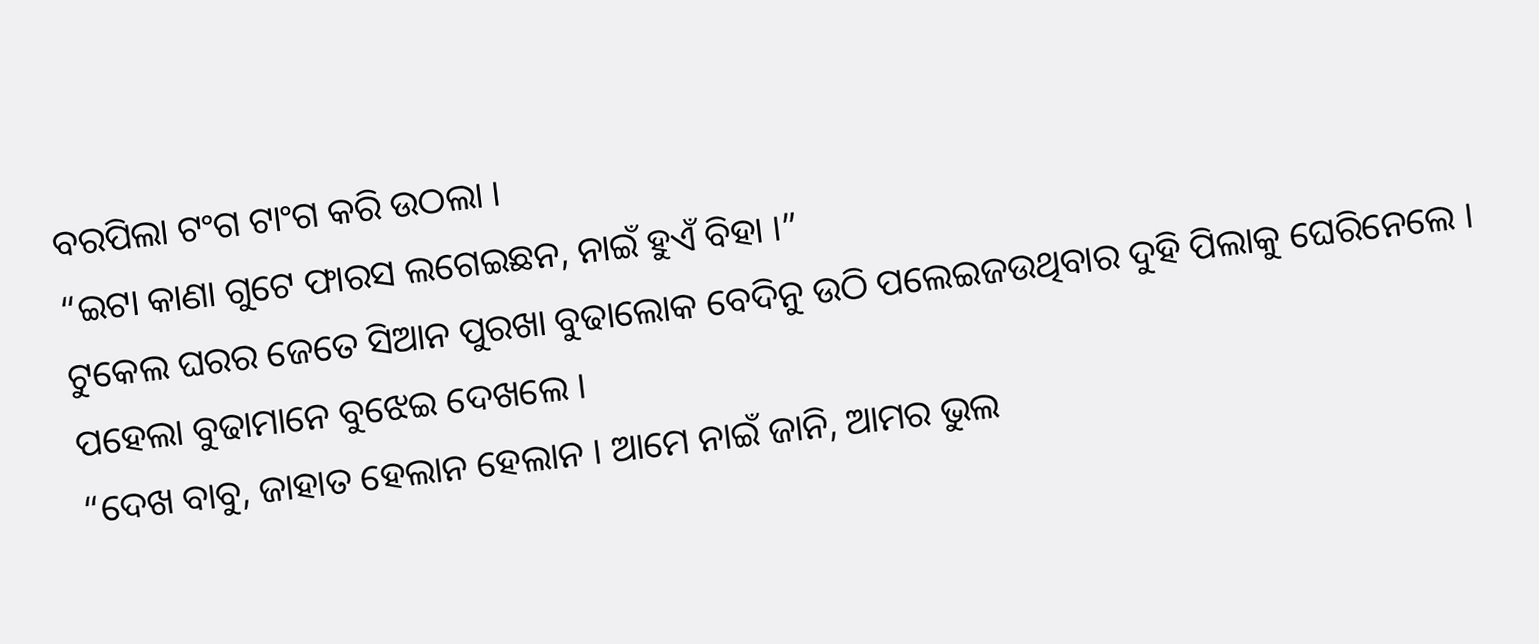ବରପିଲା ଟଂଗ ଟାଂଗ କରି ଉଠଲା ।
“ଇଟା କାଣା ଗୁଟେ ଫାରସ ଲଗେଇଛନ, ନାଇଁ ହୁଏଁ ବିହା ।”
ଟୁକେଲ ଘରର ଜେତେ ସିଆନ ପୁରଖା ବୁଢାଲୋକ ବେଦିନୁ ଉଠି ପଲେଇଜଉଥିବାର ଦୁହି ପିଲାକୁ ଘେରିନେଲେ । ପହେଲା ବୁଢାମାନେ ବୁଝେଇ ଦେଖଲେ ।
“ଦେଖ ବାବୁ, ଜାହାତ ହେଲାନ ହେଲାନ । ଆମେ ନାଇଁ ଜାନି, ଆମର ଭୁଲ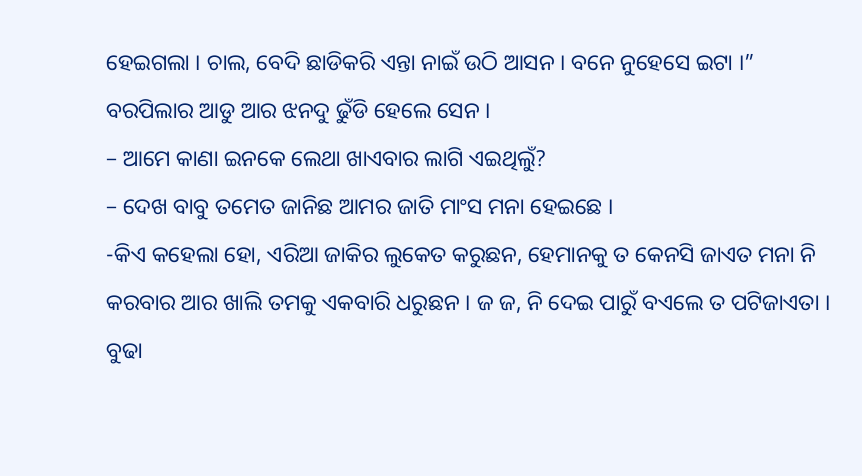ହେଇଗଲା । ଚାଲ, ବେଦି ଛାଡିକରି ଏନ୍ତା ନାଇଁ ଉଠି ଆସନ । ବନେ ନୁହେସେ ଇଟା ।”
ବରପିଲାର ଆଡୁ ଆର ଝନଦୁ ଢୁଁଡି ହେଲେ ସେନ ।
– ଆମେ କାଣା ଇନକେ ଲେଥା ଖାଏବାର ଲାଗି ଏଇଥିଲୁଁ?
– ଦେଖ ବାବୁ ତମେତ ଜାନିଛ ଆମର ଜାତି ମାଂସ ମନା ହେଇଛେ ।
-କିଏ କହେଲା ହୋ, ଏରିଆ ଜାକିର ଲୁକେତ କରୁଛନ, ହେମାନକୁ ତ କେନସି ଜାଏତ ମନା ନି କରବାର ଆର ଖାଲି ତମକୁ ଏକବାରି ଧରୁଛନ । ଜ ଜ, ନି ଦେଇ ପାରୁଁ ବଏଲେ ତ ପଟିଜାଏତା ।
ବୁଢା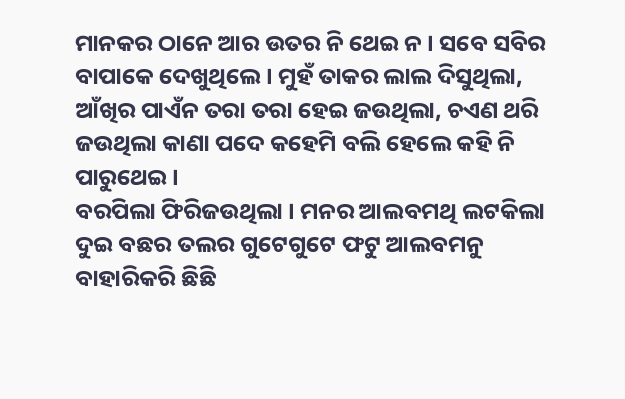ମାନକର ଠାନେ ଆର ଉତର ନି ଥେଇ ନ । ସବେ ସବିର ବାପାକେ ଦେଖୁଥିଲେ । ମୁହଁ ତାକର ଲାଲ ଦିସୁଥିଲା, ଆଁଖିର ପାଏଁନ ତରା ତରା ହେଇ ଜଉଥିଲା, ଚଏଣ ଥରି ଜଉଥିଲା କାଣା ପଦେ କହେମି ବଲି ହେଲେ କହି ନି ପାରୁଥେଇ ।
ବରପିଲା ଫିରିଜଉଥିଲା । ମନର ଆଲବମଥି ଲଟକିଲା ଦୁଇ ବଛର ତଲର ଗୁଟେଗୁଟେ ଫଟୁ ଆଲବମନୁ ବାହାରିକରି ଛିଛି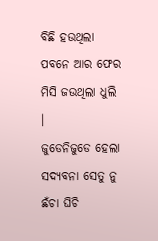ବିଛି ହଉଥିଲା ପବନେ ଆର ଫେର ମିସି ଜଉଥିଲା ଧୁଲି ।
ଜୁଡେନିଜୁଡେ ହେଲା ସଦ୍ୟବନା ସେତୁ ନୁ ଛଁଚା ଘିଚି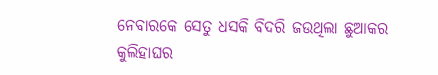ନେବାରକେ ସେତୁ ଧସକି ବିଦରି ଜଉଥିଲା ଛୁଆକର କୁଲିହାଘର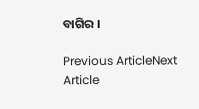ବାଗିର ।

Previous ArticleNext Article